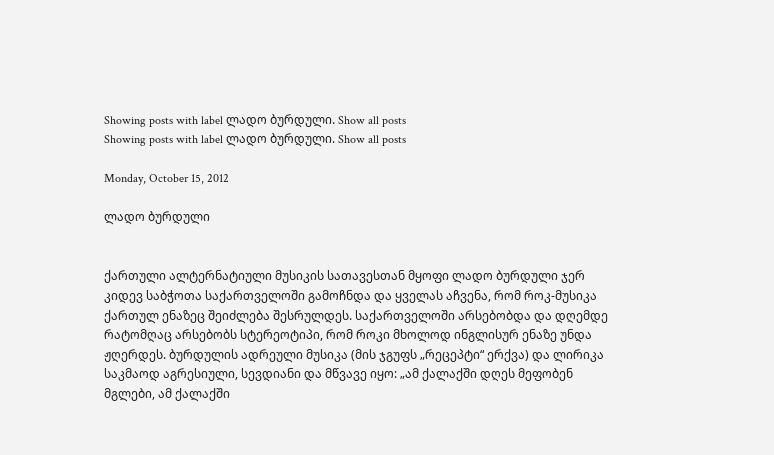Showing posts with label ლადო ბურდული. Show all posts
Showing posts with label ლადო ბურდული. Show all posts

Monday, October 15, 2012

ლადო ბურდული


ქართული ალტერნატიული მუსიკის სათავესთან მყოფი ლადო ბურდული ჯერ კიდევ საბჭოთა საქართველოში გამოჩნდა და ყველას აჩვენა, რომ როკ-მუსიკა ქართულ ენაზეც შეიძლება შესრულდეს. საქართველოში არსებობდა და დღემდე რატომღაც არსებობს სტერეოტიპი, რომ როკი მხოლოდ ინგლისურ ენაზე უნდა ჟღერდეს. ბურდულის ადრეული მუსიკა (მის ჯგუფს „რეცეპტი“ ერქვა) და ლირიკა საკმაოდ აგრესიული, სევდიანი და მწვავე იყო: „ამ ქალაქში დღეს მეფობენ მგლები, ამ ქალაქში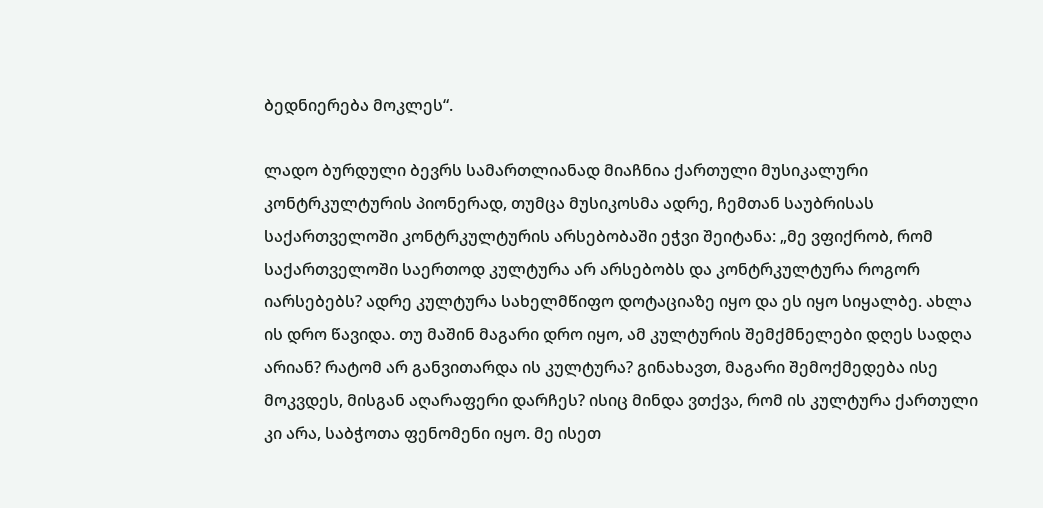ბედნიერება მოკლეს“.

ლადო ბურდული ბევრს სამართლიანად მიაჩნია ქართული მუსიკალური კონტრკულტურის პიონერად, თუმცა მუსიკოსმა ადრე, ჩემთან საუბრისას საქართველოში კონტრკულტურის არსებობაში ეჭვი შეიტანა: „მე ვფიქრობ, რომ საქართველოში საერთოდ კულტურა არ არსებობს და კონტრკულტურა როგორ იარსებებს? ადრე კულტურა სახელმწიფო დოტაციაზე იყო და ეს იყო სიყალბე. ახლა ის დრო წავიდა. თუ მაშინ მაგარი დრო იყო, ამ კულტურის შემქმნელები დღეს სადღა არიან? რატომ არ განვითარდა ის კულტურა? გინახავთ, მაგარი შემოქმედება ისე მოკვდეს, მისგან აღარაფერი დარჩეს? ისიც მინდა ვთქვა, რომ ის კულტურა ქართული კი არა, საბჭოთა ფენომენი იყო. მე ისეთ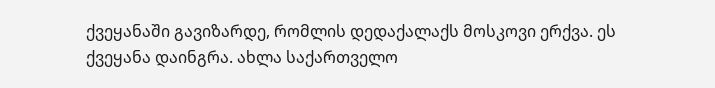ქვეყანაში გავიზარდე, რომლის დედაქალაქს მოსკოვი ერქვა. ეს ქვეყანა დაინგრა. ახლა საქართველო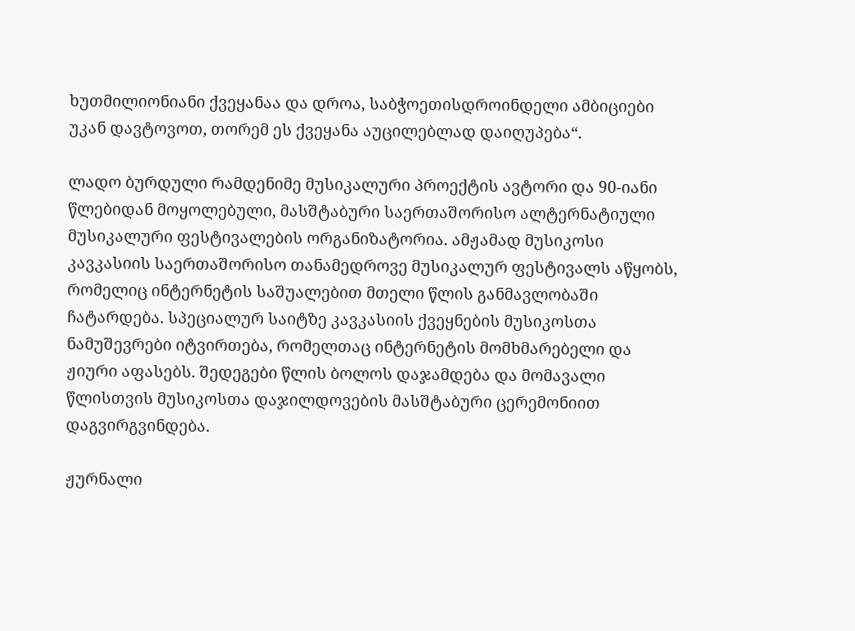ხუთმილიონიანი ქვეყანაა და დროა, საბჭოეთისდროინდელი ამბიციები უკან დავტოვოთ, თორემ ეს ქვეყანა აუცილებლად დაიღუპება“.

ლადო ბურდული რამდენიმე მუსიკალური პროექტის ავტორი და 90-იანი წლებიდან მოყოლებული, მასშტაბური საერთაშორისო ალტერნატიული მუსიკალური ფესტივალების ორგანიზატორია. ამჟამად მუსიკოსი კავკასიის საერთაშორისო თანამედროვე მუსიკალურ ფესტივალს აწყობს, რომელიც ინტერნეტის საშუალებით მთელი წლის განმავლობაში ჩატარდება. სპეციალურ საიტზე კავკასიის ქვეყნების მუსიკოსთა ნამუშევრები იტვირთება, რომელთაც ინტერნეტის მომხმარებელი და ჟიური აფასებს. შედეგები წლის ბოლოს დაჯამდება და მომავალი წლისთვის მუსიკოსთა დაჯილდოვების მასშტაბური ცერემონიით დაგვირგვინდება.

ჟურნალი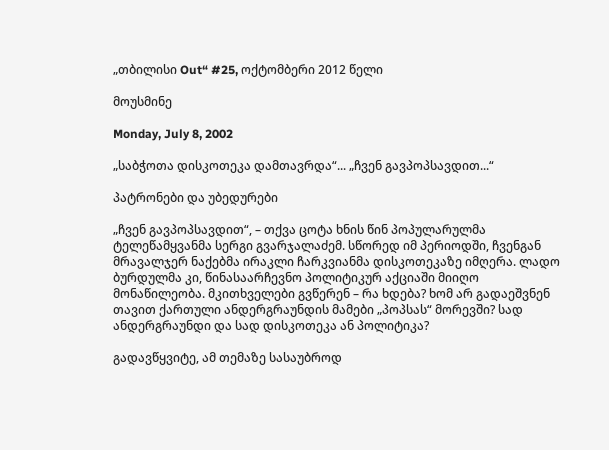„თბილისი Out“ #25, ოქტომბერი 2012 წელი

მოუსმინე

Monday, July 8, 2002

„საბჭოთა დისკოთეკა დამთავრდა“... „ჩვენ გავპოპსავდით...“

პატრონები და უბედურები

„ჩვენ გავპოპსავდით“, – თქვა ცოტა ხნის წინ პოპულარულმა ტელეწამყვანმა სერგი გვარჯალაძემ. სწორედ იმ პერიოდში, ჩვენგან მრავალჯერ ნაქებმა ირაკლი ჩარკვიანმა დისკოთეკაზე იმღერა. ლადო ბურდულმა კი, წინასაარჩევნო პოლიტიკურ აქციაში მიიღო მონაწილეობა. მკითხველები გვწერენ – რა ხდება? ხომ არ გადაეშვნენ თავით ქართული ანდერგრაუნდის მამები „პოპსას“ მორევში? სად ანდერგრაუნდი და სად დისკოთეკა ან პოლიტიკა?

გადავწყვიტე, ამ თემაზე სასაუბროდ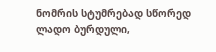ნომრის სტუმრებად სწორედ ლადო ბურდული,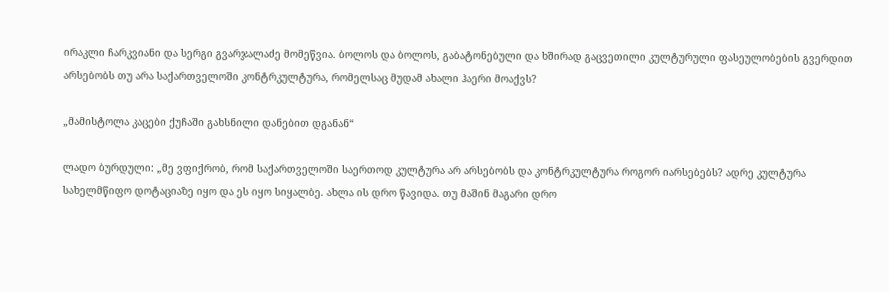ირაკლი ჩარკვიანი და სერგი გვარჯალაძე მომეწვია. ბოლოს და ბოლოს, გაბატონებული და ხშირად გაცვეთილი კულტურული ფასეულობების გვერდით არსებობს თუ არა საქართველოში კონტრკულტურა, რომელსაც მუდამ ახალი ჰაერი მოაქვს?

„მამისტოლა კაცები ქუჩაში გახსნილი დანებით დგანან“

ლადო ბურდული: „მე ვფიქრობ, რომ საქართველოში საერთოდ კულტურა არ არსებობს და კონტრკულტურა როგორ იარსებებს? ადრე კულტურა სახელმწიფო დოტაციაზე იყო და ეს იყო სიყალბე. ახლა ის დრო წავიდა. თუ მაშინ მაგარი დრო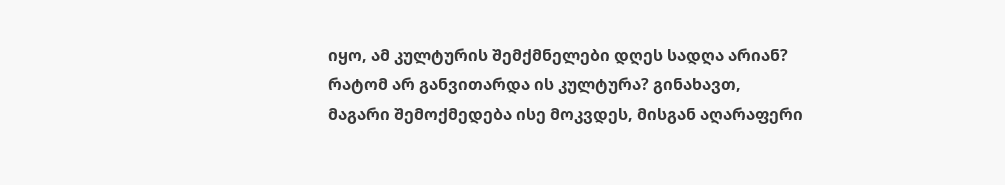იყო, ამ კულტურის შემქმნელები დღეს სადღა არიან? რატომ არ განვითარდა ის კულტურა? გინახავთ, მაგარი შემოქმედება ისე მოკვდეს, მისგან აღარაფერი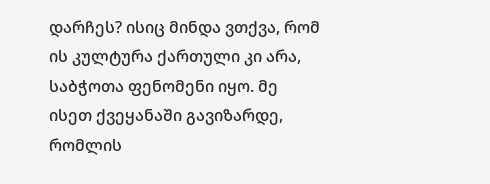დარჩეს? ისიც მინდა ვთქვა, რომ ის კულტურა ქართული კი არა, საბჭოთა ფენომენი იყო. მე ისეთ ქვეყანაში გავიზარდე, რომლის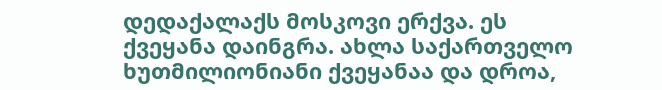დედაქალაქს მოსკოვი ერქვა. ეს ქვეყანა დაინგრა. ახლა საქართველო ხუთმილიონიანი ქვეყანაა და დროა,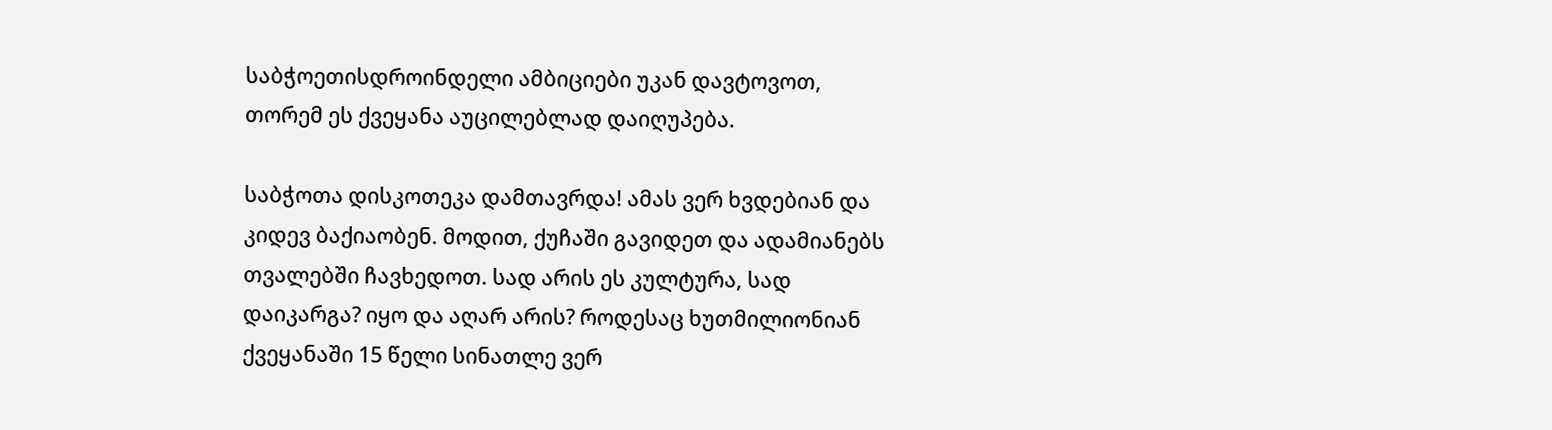საბჭოეთისდროინდელი ამბიციები უკან დავტოვოთ, თორემ ეს ქვეყანა აუცილებლად დაიღუპება.

საბჭოთა დისკოთეკა დამთავრდა! ამას ვერ ხვდებიან და კიდევ ბაქიაობენ. მოდით, ქუჩაში გავიდეთ და ადამიანებს თვალებში ჩავხედოთ. სად არის ეს კულტურა, სად დაიკარგა? იყო და აღარ არის? როდესაც ხუთმილიონიან ქვეყანაში 15 წელი სინათლე ვერ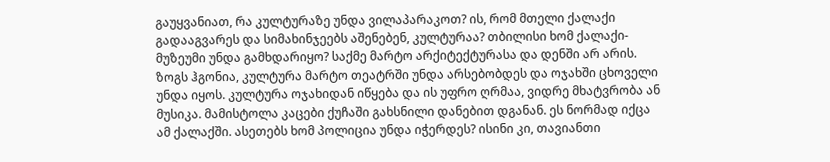გაუყვანიათ, რა კულტურაზე უნდა ვილაპარაკოთ? ის, რომ მთელი ქალაქი გადააგვარეს და სიმახინჯეებს აშენებენ, კულტურაა? თბილისი ხომ ქალაქი-მუზეუმი უნდა გამხდარიყო? საქმე მარტო არქიტექტურასა და დენში არ არის. ზოგს ჰგონია, კულტურა მარტო თეატრში უნდა არსებობდეს და ოჯახში ცხოველი უნდა იყოს. კულტურა ოჯახიდან იწყება და ის უფრო ღრმაა, ვიდრე მხატვრობა ან მუსიკა. მამისტოლა კაცები ქუჩაში გახსნილი დანებით დგანან. ეს ნორმად იქცა ამ ქალაქში. ასეთებს ხომ პოლიცია უნდა იჭერდეს? ისინი კი, თავიანთი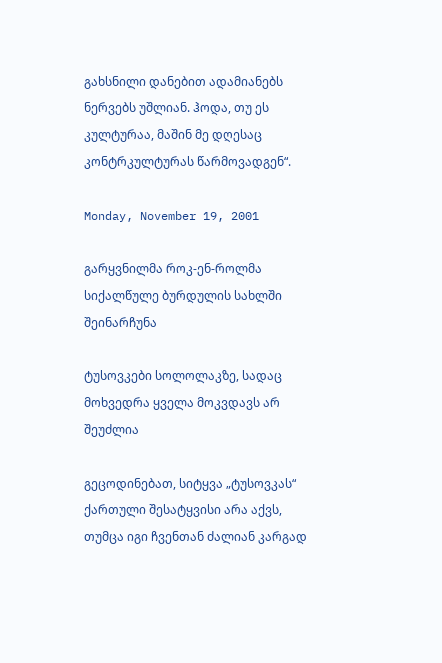გახსნილი დანებით ადამიანებს ნერვებს უშლიან. ჰოდა, თუ ეს კულტურაა, მაშინ მე დღესაც კონტრკულტურას წარმოვადგენ“.

Monday, November 19, 2001

გარყვნილმა როკ-ენ-როლმა სიქალწულე ბურდულის სახლში შეინარჩუნა

ტუსოვკები სოლოლაკზე, სადაც მოხვედრა ყველა მოკვდავს არ შეუძლია

გეცოდინებათ, სიტყვა „ტუსოვკას“ ქართული შესატყვისი არა აქვს, თუმცა იგი ჩვენთან ძალიან კარგად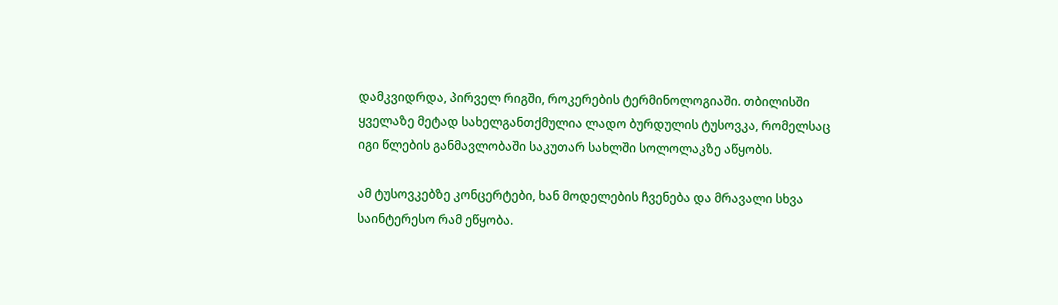დამკვიდრდა, პირველ რიგში, როკერების ტერმინოლოგიაში. თბილისში ყველაზე მეტად სახელგანთქმულია ლადო ბურდულის ტუსოვკა, რომელსაც იგი წლების განმავლობაში საკუთარ სახლში სოლოლაკზე აწყობს.

ამ ტუსოვკებზე კონცერტები, ხან მოდელების ჩვენება და მრავალი სხვა საინტერესო რამ ეწყობა.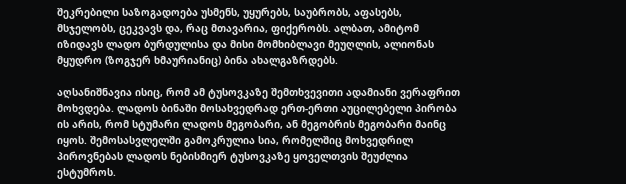შეკრებილი საზოგადოება უსმენს, უყურებს, საუბრობს, აფასებს, მსჯელობს, ცეკვავს და, რაც მთავარია, ფიქერობს. ალბათ, ამიტომ იზიდავს ლადო ბურდულისა და მისი მომხიბლავი მეუღლის, ალიონას მყუდრო (ზოგჯერ ხმაურიანიც) ბინა ახალგაზრდებს.

აღსანიშნავია ისიც, რომ ამ ტუსოვკაზე შემთხვევითი ადამიანი ვერაფრით მოხვდება. ლადოს ბინაში მოსახვედრად ერთ-ერთი აუცილებელი პირობა ის არის, რომ სტუმარი ლადოს მეგობარი, ან მეგობრის მეგობარი მაინც იყოს. შემოსასვლელში გამოკრულია სია, რომელშიც მოხვედრილ პიროვნებას ლადოს ნებისმიერ ტუსოვკაზე ყოველთვის შეუძლია ესტუმროს.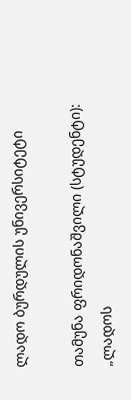ლადო ბურდულის უნივერსიტეტი

თამუნა ფრიდონაშვილი (სტუდენტი): „ლადოს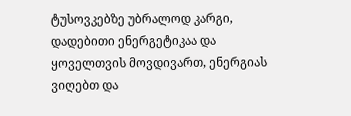ტუსოვკებზე უბრალოდ კარგი, დადებითი ენერგეტიკაა და ყოველთვის მოვდივართ, ენერგიას ვიღებთ და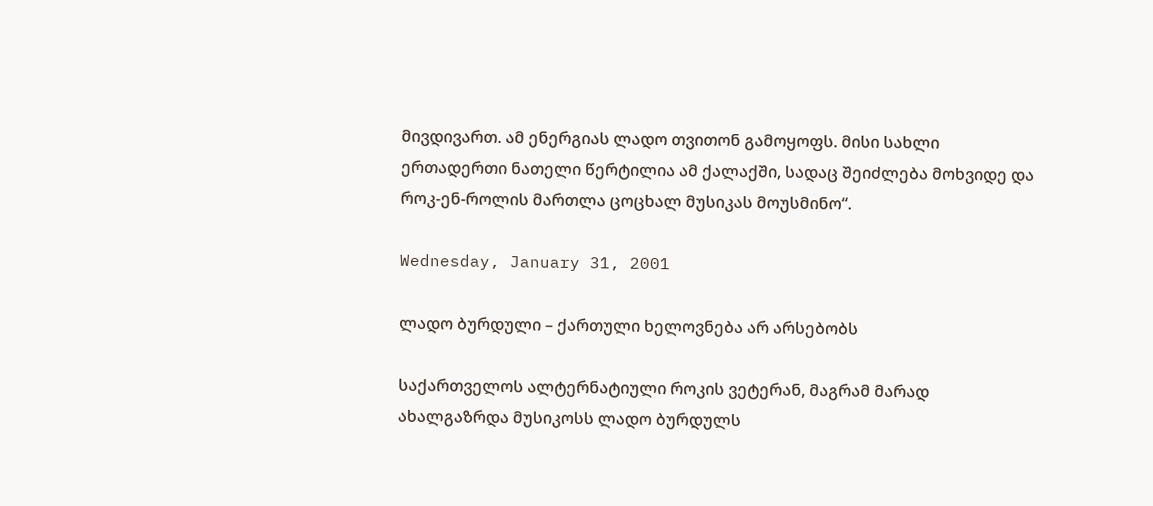მივდივართ. ამ ენერგიას ლადო თვითონ გამოყოფს. მისი სახლი ერთადერთი ნათელი წერტილია ამ ქალაქში, სადაც შეიძლება მოხვიდე და როკ-ენ-როლის მართლა ცოცხალ მუსიკას მოუსმინო“.

Wednesday, January 31, 2001

ლადო ბურდული – ქართული ხელოვნება არ არსებობს

საქართველოს ალტერნატიული როკის ვეტერან, მაგრამ მარად ახალგაზრდა მუსიკოსს ლადო ბურდულს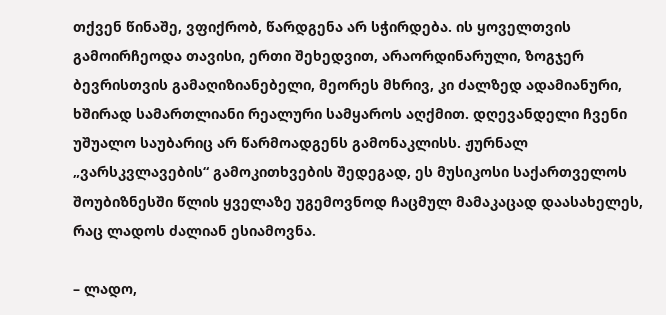თქვენ წინაშე, ვფიქრობ, წარდგენა არ სჭირდება. ის ყოველთვის გამოირჩეოდა თავისი, ერთი შეხედვით, არაორდინარული, ზოგჯერ ბევრისთვის გამაღიზიანებელი, მეორეს მხრივ, კი ძალზედ ადამიანური, ხშირად სამართლიანი რეალური სამყაროს აღქმით. დღევანდელი ჩვენი უშუალო საუბარიც არ წარმოადგენს გამონაკლისს. ჟურნალ „ვარსკვლავების“ გამოკითხვების შედეგად, ეს მუსიკოსი საქართველოს შოუბიზნესში წლის ყველაზე უგემოვნოდ ჩაცმულ მამაკაცად დაასახელეს, რაც ლადოს ძალიან ესიამოვნა.

– ლადო,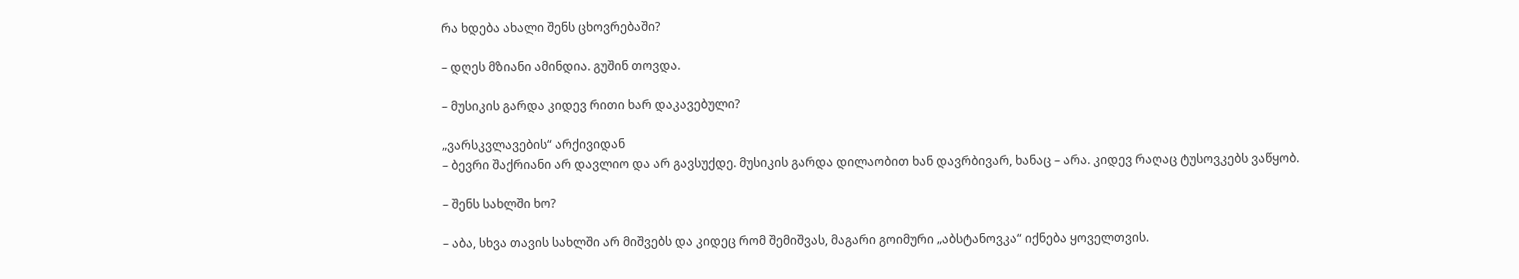რა ხდება ახალი შენს ცხოვრებაში?

– დღეს მზიანი ამინდია. გუშინ თოვდა.

– მუსიკის გარდა კიდევ რითი ხარ დაკავებული?

„ვარსკვლავების“ არქივიდან
– ბევრი შაქრიანი არ დავლიო და არ გავსუქდე. მუსიკის გარდა დილაობით ხან დავრბივარ, ხანაც – არა. კიდევ რაღაც ტუსოვკებს ვაწყობ.

– შენს სახლში ხო?

– აბა, სხვა თავის სახლში არ მიშვებს და კიდეც რომ შემიშვას, მაგარი გოიმური „აბსტანოვკა“ იქნება ყოველთვის.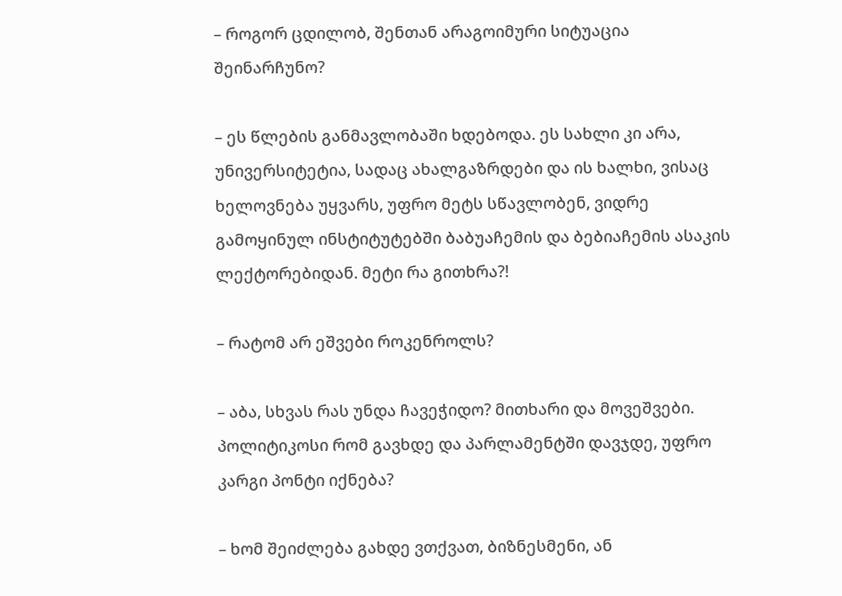– როგორ ცდილობ, შენთან არაგოიმური სიტუაცია შეინარჩუნო?

– ეს წლების განმავლობაში ხდებოდა. ეს სახლი კი არა, უნივერსიტეტია, სადაც ახალგაზრდები და ის ხალხი, ვისაც ხელოვნება უყვარს, უფრო მეტს სწავლობენ, ვიდრე გამოყინულ ინსტიტუტებში ბაბუაჩემის და ბებიაჩემის ასაკის ლექტორებიდან. მეტი რა გითხრა?!

– რატომ არ ეშვები როკენროლს?

– აბა, სხვას რას უნდა ჩავეჭიდო? მითხარი და მოვეშვები. პოლიტიკოსი რომ გავხდე და პარლამენტში დავჯდე, უფრო კარგი პონტი იქნება?

– ხომ შეიძლება გახდე ვთქვათ, ბიზნესმენი, ან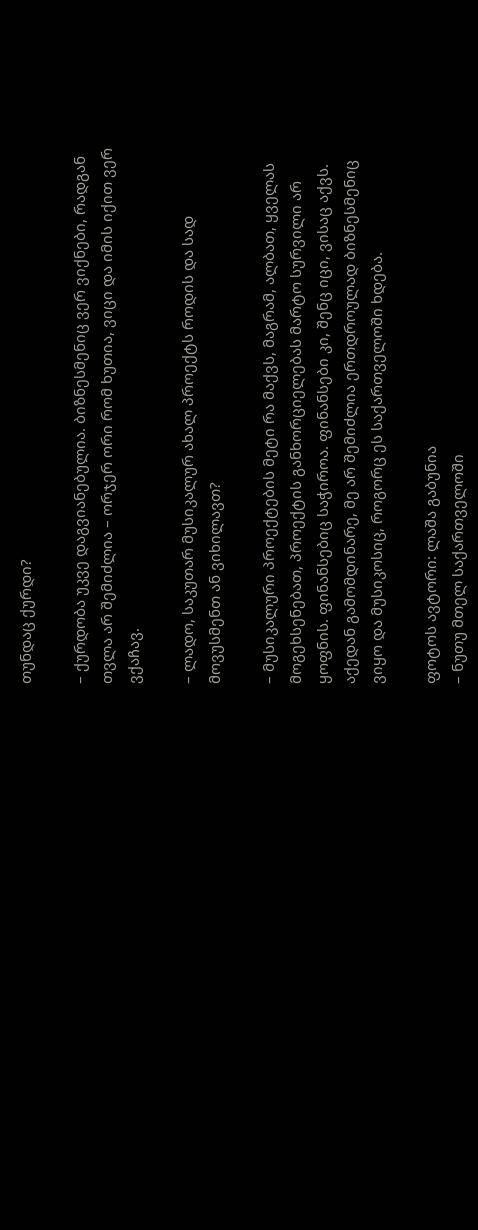თუნდაც ქურდი?

– ქურდობა უკვე დაგვიანებულია. ბიზნესმენიც ვერ ვიქნები, რადგან თვლა არ შემიძლია – ორჯერ ორი რომ ხუთია, ვიცი და იმის იქით ვერ ვქაჩავ.

– ლადო, საკუთარ მუსიკალურ ახალ პროექტს როდის და სად მოვუსმენთ ან ვიხილავთ?

– მუსიკალური პროექტების მეტი რა მაქვს, მაგრამ, ალბათ, ყველას მოგეხსენებათ, პროექტის განხორციელებას მარტო სურვილი არ ყოფნის. ფინანსებიც საჭიროა. ფინანსები კი, შენც იცი, ვისაც აქვს. აქედან გამომდინარე, მე არ შემიძლია ერთდროულად ბიზნესმენიც ვიყო და მუსიკოსიც, როგორც ეს საქართველოში ხდება.

ფოტოს ავტორი: ლაშა გაბუნია
– ნუთუ მთელ საქართველოში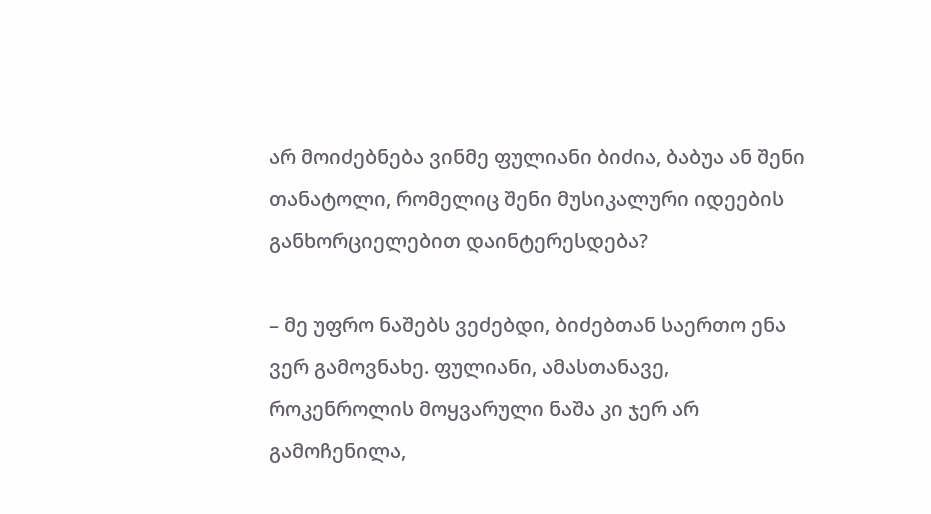არ მოიძებნება ვინმე ფულიანი ბიძია, ბაბუა ან შენი თანატოლი, რომელიც შენი მუსიკალური იდეების განხორციელებით დაინტერესდება?

– მე უფრო ნაშებს ვეძებდი, ბიძებთან საერთო ენა ვერ გამოვნახე. ფულიანი, ამასთანავე, როკენროლის მოყვარული ნაშა კი ჯერ არ გამოჩენილა,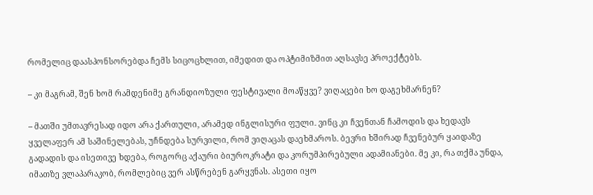რომელიც დაასპონსორებდა ჩემს სიცოცხლით, იმედით და ოპტიმიზმით აღსავსე პროექტებს.

– კი მაგრამ, შენ ხომ რამდენიმე გრანდიოზული ფესტივალი მოაწყვე? ვიღაცები ხო დაგეხმარნენ?

– მათში უმთავრესად იდო არა ქართული, არამედ ინგლისური ფული. ვინც კი ჩვენთან ჩამოდის და ხედავს ყველაფერ ამ საშინელებას, უჩნდება სურვილი, რომ ვიღაცას დაეხმაროს. ბევრი ხშირად ჩვენებურ ყაიდაზე გადადის და ისეთივე ხდება, როგორც აქაური ბიუროკრატი და კორუმპირებული ადამიანები. მე კი, რა თქმა უნდა, იმათზე ვლაპარაკობ, რომლებიც ვერ ასწრებენ გარყვნას. ასეთი იყო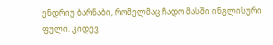ენდრიუ ბარნაბი, რომელმაც ჩადო მასში ინგლისური ფული. კიდევ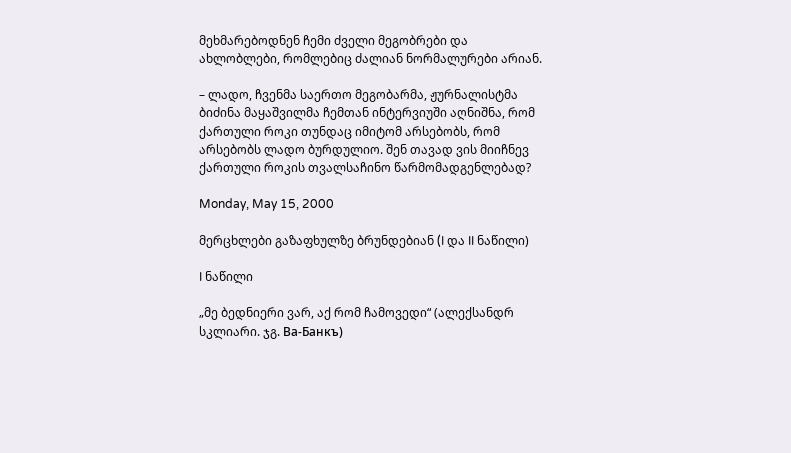მეხმარებოდნენ ჩემი ძველი მეგობრები და ახლობლები, რომლებიც ძალიან ნორმალურები არიან.

– ლადო, ჩვენმა საერთო მეგობარმა, ჟურნალისტმა ბიძინა მაყაშვილმა ჩემთან ინტერვიუში აღნიშნა, რომ ქართული როკი თუნდაც იმიტომ არსებობს, რომ არსებობს ლადო ბურდულიო. შენ თავად ვის მიიჩნევ ქართული როკის თვალსაჩინო წარმომადგენლებად?

Monday, May 15, 2000

მერცხლები გაზაფხულზე ბრუნდებიან (I და II ნაწილი)

I ნაწილი

„მე ბედნიერი ვარ, აქ რომ ჩამოვედი“ (ალექსანდრ სკლიარი. ჯგ. Ва-Банкъ)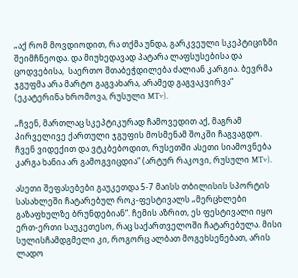„აქ რომ მოვდიოდით, რა თქმა უნდა, გარკვეული სკეპტიციზმი შეიმჩნეოდა. და მიუხედავად პატარა ლაფსუსებისა და ცოდვებისა,  საერთო შთაბეჭდილება ძალიან კარგია. ბევრმა ჯგუფმა არა მარტო გაგვახარა, არამედ გაგვაკვირვა“ (ეკატერინა ხრომოვა, რუსული MTv).

„ჩვენ, მართლაც სკეპტიკურად ჩამოვედით აქ, მაგრამ პირველივე ქართული ჯგუფის მოსმენამ შოკში ჩაგვაგდო. ჩვენ ვიდექით და ვტკბებოდით, რუსეთში ასეთი სიამოვნება კარგა ხანია არ გამოგვიცდია“ (არტურ რაკოვი, რუსული MTv).

ასეთი შეფასებები გაუკეთდა 5-7 მაისს თბილისის სპორტის სასახლეში ჩატარებულ როკ-ფესტივალს „მერცხლები გაზაფხულზე ბრუნდებიან“. ჩემის აზრით, ეს ფესტივალი იყო ერთ-ერთი საუკეთესო, რაც საქართველოში ჩატარებულა. მისი სულისჩამდგმელი კი, როგორც ალბათ მოგეხსენებათ, არის ლადო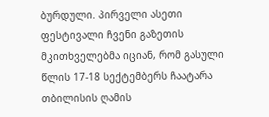ბურდული. პირველი ასეთი ფესტივალი ჩვენი გაზეთის მკითხველებმა იციან, რომ გასული წლის 17-18 სექტემბერს ჩაატარა თბილისის ღამის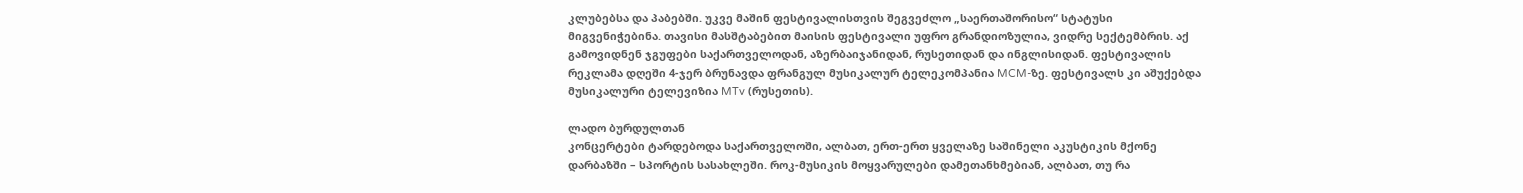კლუბებსა და პაბებში. უკვე მაშინ ფესტივალისთვის შეგვეძლო „საერთაშორისო“ სტატუსი მიგვენიჭებინა. თავისი მასშტაბებით მაისის ფესტივალი უფრო გრანდიოზულია, ვიდრე სექტემბრის. აქ გამოვიდნენ ჯგუფები საქართველოდან, აზერბაიჯანიდან, რუსეთიდან და ინგლისიდან. ფესტივალის რეკლამა დღეში 4-ჯერ ბრუნავდა ფრანგულ მუსიკალურ ტელეკომპანია MCM-ზე. ფესტივალს კი აშუქებდა მუსიკალური ტელევიზია MTv (რუსეთის).

ლადო ბურდულთან
კონცერტები ტარდებოდა საქართველოში, ალბათ, ერთ-ერთ ყველაზე საშინელი აკუსტიკის მქონე დარბაზში – სპორტის სასახლეში. როკ-მუსიკის მოყვარულები დამეთანხმებიან, ალბათ, თუ რა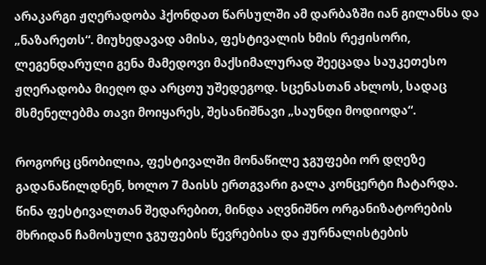არაკარგი ჟღერადობა ჰქონდათ წარსულში ამ დარბაზში იან გილანსა და „ნაზარეთს“. მიუხედავად ამისა, ფესტივალის ხმის რეჟისორი, ლეგენდარული გენა მამედოვი მაქსიმალურად შეეცადა საუკეთესო ჟღერადობა მიეღო და არცთუ უშედეგოდ. სცენასთან ახლოს, სადაც მსმენელებმა თავი მოიყარეს, შესანიშნავი „საუნდი მოდიოდა“.

როგორც ცნობილია, ფესტივალში მონაწილე ჯგუფები ორ დღეზე გადანაწილდნენ, ხოლო 7 მაისს ერთგვარი გალა კონცერტი ჩატარდა. წინა ფესტივალთან შედარებით, მინდა აღვნიშნო ორგანიზატორების მხრიდან ჩამოსული ჯგუფების წევრებისა და ჟურნალისტების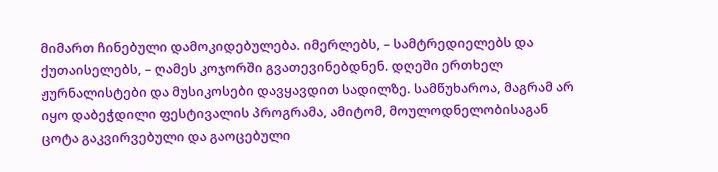მიმართ ჩინებული დამოკიდებულება. იმერლებს, – სამტრედიელებს და ქუთაისელებს, – ღამეს კოჯორში გვათევინებდნენ. დღეში ერთხელ ჟურნალისტები და მუსიკოსები დავყავდით სადილზე. სამწუხაროა, მაგრამ არ იყო დაბეჭდილი ფესტივალის პროგრამა, ამიტომ, მოულოდნელობისაგან ცოტა გაკვირვებული და გაოცებული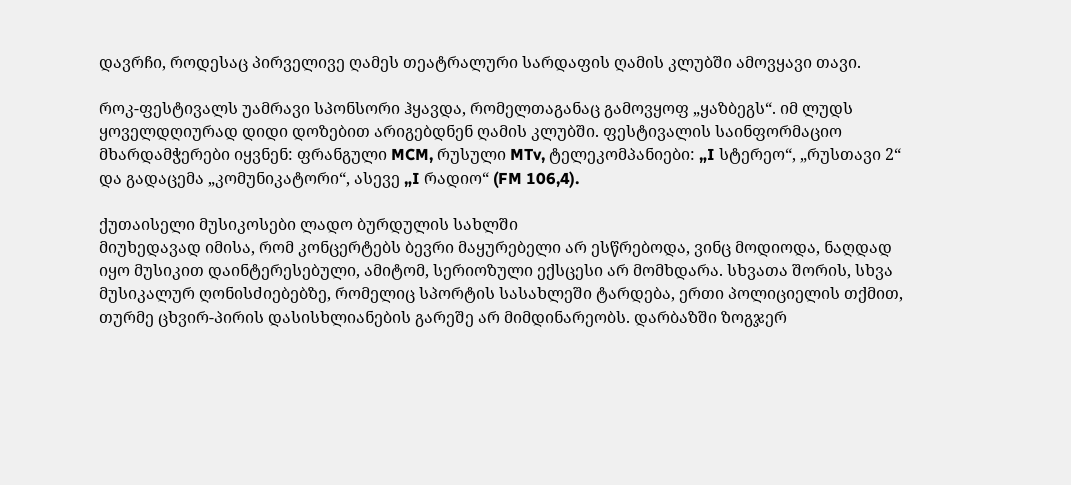დავრჩი, როდესაც პირველივე ღამეს თეატრალური სარდაფის ღამის კლუბში ამოვყავი თავი.

როკ-ფესტივალს უამრავი სპონსორი ჰყავდა, რომელთაგანაც გამოვყოფ „ყაზბეგს“. იმ ლუდს ყოველდღიურად დიდი დოზებით არიგებდნენ ღამის კლუბში. ფესტივალის საინფორმაციო მხარდამჭერები იყვნენ: ფრანგული MCM, რუსული MTv, ტელეკომპანიები: „I სტერეო“, „რუსთავი 2“ და გადაცემა „კომუნიკატორი“, ასევე „I რადიო“ (FM 106,4).

ქუთაისელი მუსიკოსები ლადო ბურდულის სახლში
მიუხედავად იმისა, რომ კონცერტებს ბევრი მაყურებელი არ ესწრებოდა, ვინც მოდიოდა, ნაღდად იყო მუსიკით დაინტერესებული, ამიტომ, სერიოზული ექსცესი არ მომხდარა. სხვათა შორის, სხვა მუსიკალურ ღონისძიებებზე, რომელიც სპორტის სასახლეში ტარდება, ერთი პოლიციელის თქმით, თურმე ცხვირ-პირის დასისხლიანების გარეშე არ მიმდინარეობს. დარბაზში ზოგჯერ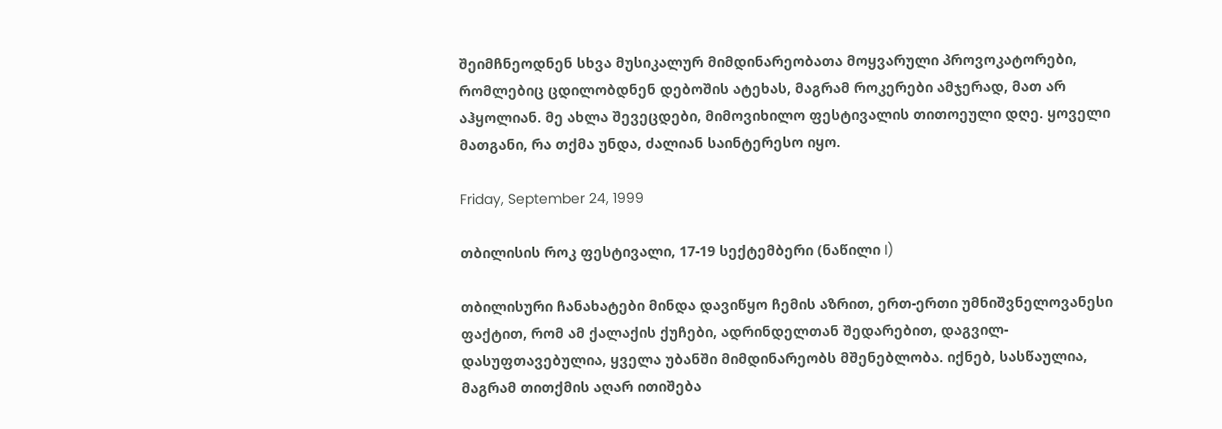შეიმჩნეოდნენ სხვა მუსიკალურ მიმდინარეობათა მოყვარული პროვოკატორები, რომლებიც ცდილობდნენ დებოშის ატეხას, მაგრამ როკერები ამჯერად, მათ არ აჰყოლიან. მე ახლა შევეცდები, მიმოვიხილო ფესტივალის თითოეული დღე. ყოველი მათგანი, რა თქმა უნდა, ძალიან საინტერესო იყო.

Friday, September 24, 1999

თბილისის როკ ფესტივალი, 17-19 სექტემბერი (ნაწილი I)

თბილისური ჩანახატები მინდა დავიწყო ჩემის აზრით, ერთ-ერთი უმნიშვნელოვანესი ფაქტით, რომ ამ ქალაქის ქუჩები, ადრინდელთან შედარებით, დაგვილ-დასუფთავებულია, ყველა უბანში მიმდინარეობს მშენებლობა. იქნებ, სასწაულია, მაგრამ თითქმის აღარ ითიშება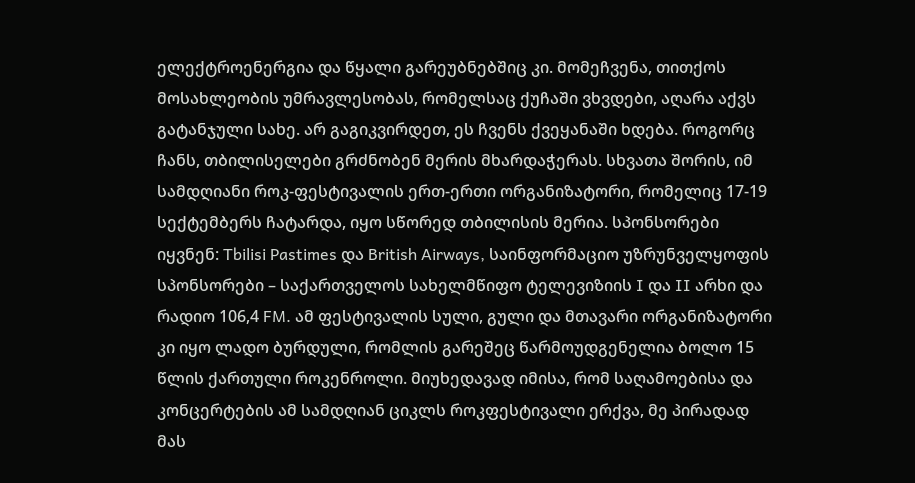ელექტროენერგია და წყალი გარეუბნებშიც კი. მომეჩვენა, თითქოს მოსახლეობის უმრავლესობას, რომელსაც ქუჩაში ვხვდები, აღარა აქვს გატანჯული სახე. არ გაგიკვირდეთ, ეს ჩვენს ქვეყანაში ხდება. როგორც ჩანს, თბილისელები გრძნობენ მერის მხარდაჭერას. სხვათა შორის, იმ სამდღიანი როკ-ფესტივალის ერთ-ერთი ორგანიზატორი, რომელიც 17-19 სექტემბერს ჩატარდა, იყო სწორედ თბილისის მერია. სპონსორები იყვნენ: Tbilisi Pastimes და British Airways, საინფორმაციო უზრუნველყოფის სპონსორები – საქართველოს სახელმწიფო ტელევიზიის I და II არხი და რადიო 106,4 FM. ამ ფესტივალის სული, გული და მთავარი ორგანიზატორი კი იყო ლადო ბურდული, რომლის გარეშეც წარმოუდგენელია ბოლო 15 წლის ქართული როკენროლი. მიუხედავად იმისა, რომ საღამოებისა და კონცერტების ამ სამდღიან ციკლს როკფესტივალი ერქვა, მე პირადად მას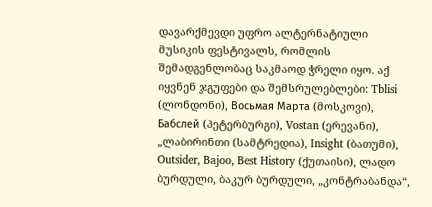დავარქმევდი უფრო ალტერნატიული მუსიკის ფესტივალს, რომლის შემადგენლობაც საკმაოდ ჭრელი იყო. აქ იყვნენ ჯგუფები და შემსრულებლები: Tblisi (ლონდონი), Восьмая Марта (მოსკოვი), Бабслей (პეტერბურგი), Vostan (ერევანი), „ლაბირინთი (სამტრედია), Insight (ბათუმი), Outsider, Bajoo, Best History (ქუთაისი), ლადო ბურდული, ბაკურ ბურდული, „კონტრაბანდა“,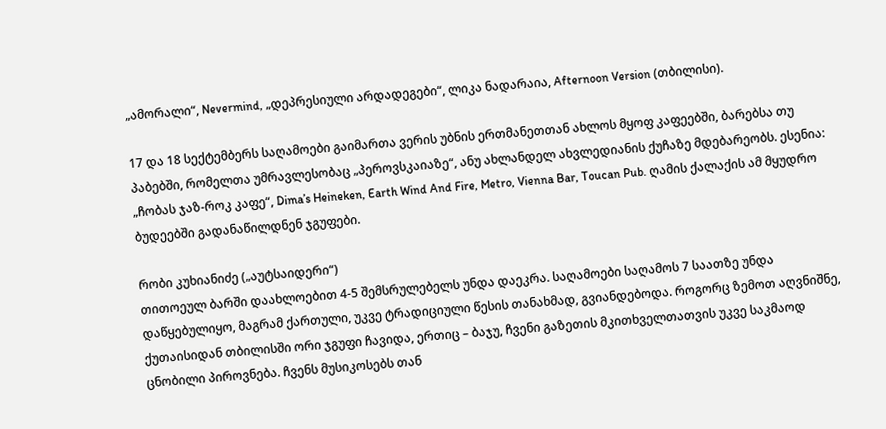„ამორალი“, Nevermind, „დეპრესიული არდადეგები“, ლიკა ნადარაია, Afternoon Version (თბილისი).

17 და 18 სექტემბერს საღამოები გაიმართა ვერის უბნის ერთმანეთთან ახლოს მყოფ კაფეებში, ბარებსა თუ პაბებში, რომელთა უმრავლესობაც „პეროვსკაიაზე“, ანუ ახლანდელ ახვლედიანის ქუჩაზე მდებარეობს. ესენია: „ჩობას ჯაზ-როკ კაფე“, Dima’s Heineken, Earth Wind And Fire, Metro, Vienna Bar, Toucan Pub. ღამის ქალაქის ამ მყუდრო ბუდეებში გადანაწილდნენ ჯგუფები.

რობი კუხიანიძე („აუტსაიდერი“)
თითოეულ ბარში დაახლოებით 4-5 შემსრულებელს უნდა დაეკრა. საღამოები საღამოს 7 საათზე უნდა დაწყებულიყო, მაგრამ ქართული, უკვე ტრადიციული წესის თანახმად, გვიანდებოდა. როგორც ზემოთ აღვნიშნე, ქუთაისიდან თბილისში ორი ჯგუფი ჩავიდა, ერთიც – ბაჯუ, ჩვენი გაზეთის მკითხველთათვის უკვე საკმაოდ ცნობილი პიროვნება. ჩვენს მუსიკოსებს თან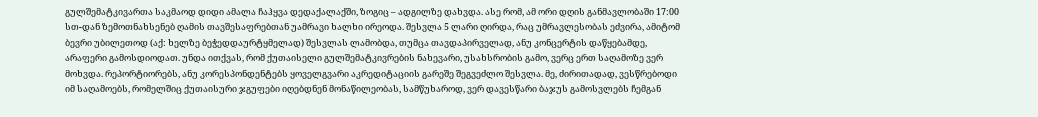გულშემატკივართა საკმაოდ დიდი ამალა ჩაჰყვა დედაქალაქში, ზოგიც – ადგილზე დახვდა. ასე რომ, ამ ორი დღის განმავლობაში 17:00 სთ-დან ზემოთნახსენებ ღამის თავშესაფრებთან უამრავი ხალხი ირეოდა. შესვლა 5 ლარი ღირდა, რაც უმრავლესობას ეძვირა, ამიტომ ბევრი უბილეთოდ (აქ: ხელზე ბეჭედდაურტყმელად) შესვლას ლამობდა, თუმცა თავდაპირველად, ანუ კონცერტის დაწყებამდე, არაფერი გამოსდიოდათ. უნდა ითქვას, რომ ქუთაისელი გულშემატკივრების ნახევარი, უსახსრობის გამო, ვერც ერთ საღამოზე ვერ მოხვდა. რეპორტიორებს, ანუ კორესპონდენტებს ყოველგვარი აკრედიტაციის გარეშე შეგვეძლო შესვლა. მე, ძირითადად, ვესწრებოდი იმ საღამოებს, რომელშიც ქუთაისური ჯგუფები იღებდნენ მონაწილეობას, სამწუხაროდ, ვერ დავესწარი ბაჯუს გამოსვლებს ჩემგან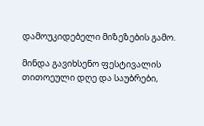დამოუკიდებელი მიზეზების გამო.

მინდა გავიხსენო ფესტივალის თითოეული დღე და საუბრები,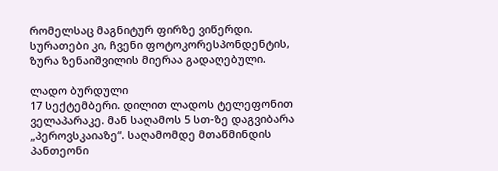რომელსაც მაგნიტურ ფირზე ვიწერდი. სურათები კი, ჩვენი ფოტოკორესპონდენტის, ზურა ზენაიშვილის მიერაა გადაღებული.

ლადო ბურდული
17 სექტემბერი. დილით ლადოს ტელეფონით ველაპარაკე. მან საღამოს 5 სთ-ზე დაგვიბარა „პეროვსკაიაზე“. საღამომდე მთაწმინდის პანთეონი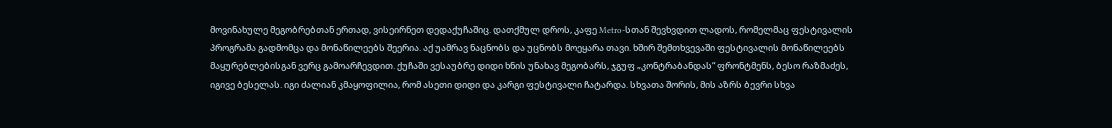მოვინახულე მეგობრებთან ერთად, ვისეირნეთ დედაქუჩაშიც. დათქმულ დროს, კაფე Metro-სთან შევხვდით ლადოს, რომელმაც ფესტივალის პროგრამა გადმომცა და მონაწილეებს შეერია. აქ უამრავ ნაცნობს და უცნობს მოეყარა თავი. ხშირ შემთხვევაში ფესტივალის მონაწილეებს მაყურებლებისგან ვერც გამოარჩევდით. ქუჩაში ვესაუბრე დიდი ხნის უნახავ მეგობარს, ჯგუფ „კონტრაბანდას“ ფრონტმენს, ბესო რაზმაძეს, იგივე ბესელას. იგი ძალიან კმაყოფილია, რომ ასეთი დიდი და კარგი ფესტივალი ჩატარდა. სხვათა შორის, მის აზრს ბევრი სხვა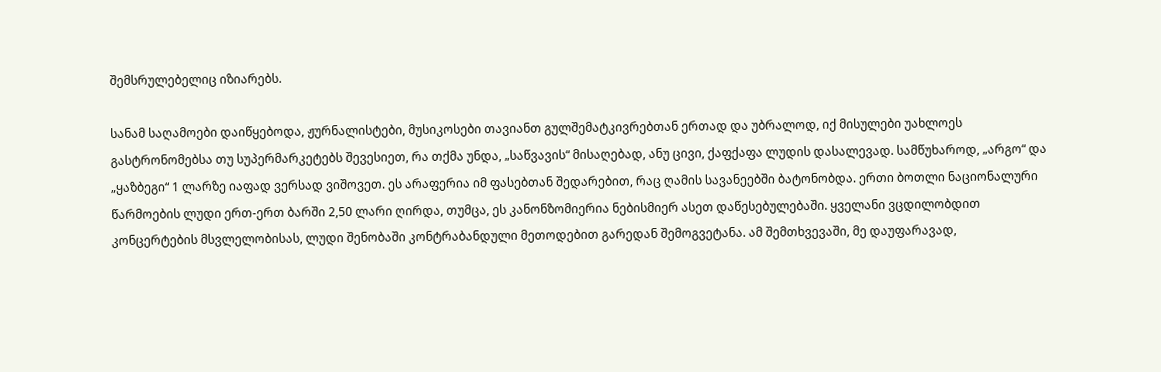შემსრულებელიც იზიარებს.

სანამ საღამოები დაიწყებოდა, ჟურნალისტები, მუსიკოსები თავიანთ გულშემატკივრებთან ერთად და უბრალოდ, იქ მისულები უახლოეს გასტრონომებსა თუ სუპერმარკეტებს შევესიეთ, რა თქმა უნდა, „საწვავის“ მისაღებად, ანუ ცივი, ქაფქაფა ლუდის დასალევად. სამწუხაროდ, „არგო“ და „ყაზბეგი“ 1 ლარზე იაფად ვერსად ვიშოვეთ. ეს არაფერია იმ ფასებთან შედარებით, რაც ღამის სავანეებში ბატონობდა. ერთი ბოთლი ნაციონალური წარმოების ლუდი ერთ-ერთ ბარში 2,50 ლარი ღირდა, თუმცა, ეს კანონზომიერია ნებისმიერ ასეთ დაწესებულებაში. ყველანი ვცდილობდით კონცერტების მსვლელობისას, ლუდი შენობაში კონტრაბანდული მეთოდებით გარედან შემოგვეტანა. ამ შემთხვევაში, მე დაუფარავად,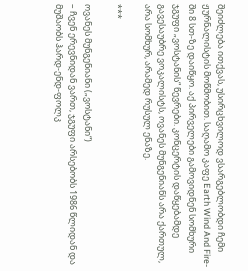შეიძლება ითქვას, უსირცხვილოდ ვსარგებლობდი ჩემი ჟურნალისტის მოწმობით. საღამო კაფე Earth Wind And Fire-ში 8 სთ-ზე დაიწყო. აქ პირველები გამოვიდნენ სომხური ჯგუფი „ვოსტანის“ წევრები. კონცერტის დაწყებამდე გავესაუბრე ვოკალისტს, ოვანეს მუნგენიანს არა ქართულ, არა სომხურ, არამედ რუსულ ენაზე.

***

ოვანეს მუნგენიანი („ვოსტანი“)
– ჩვენ ერევნიდან ვართ, ჯგუფი არსებობს 1986 წლიდან და მუშაობს ჰარდ-ენდ-ფოლკ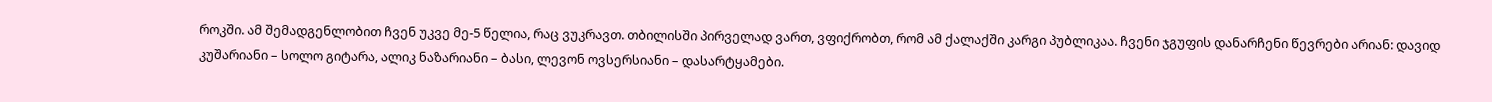როკში. ამ შემადგენლობით ჩვენ უკვე მე-5 წელია, რაც ვუკრავთ. თბილისში პირველად ვართ, ვფიქრობთ, რომ ამ ქალაქში კარგი პუბლიკაა. ჩვენი ჯგუფის დანარჩენი წევრები არიან: დავიდ კუშარიანი – სოლო გიტარა, ალიკ ნაზარიანი – ბასი, ლევონ ოვსერსიანი – დასარტყამები.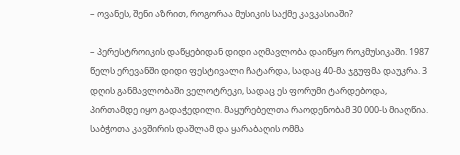– ოვანეს, შენი აზრით, როგორაა მუსიკის საქმე კავკასიაში?

– პერესტროიკის დაწყებიდან დიდი აღმავლობა დაიწყო როკმუსიკაში. 1987 წელს ერევანში დიდი ფესტივალი ჩატარდა, სადაც 40-მა ჯგუფმა დაუკრა. 3 დღის განმავლობაში ველოტრეკი, სადაც ეს ფორუმი ტარდებოდა, პირთამდე იყო გადაჭედილი. მაყურებელთა რაოდენობამ 30 000-ს მიაღწია. საბჭოთა კავშირის დაშლამ და ყარაბაღის ომმა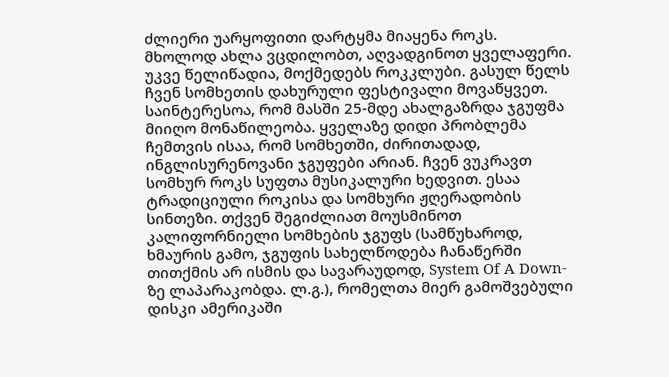ძლიერი უარყოფითი დარტყმა მიაყენა როკს. მხოლოდ ახლა ვცდილობთ, აღვადგინოთ ყველაფერი. უკვე წელიწადია, მოქმედებს როკკლუბი. გასულ წელს ჩვენ სომხეთის დახურული ფესტივალი მოვაწყვეთ. საინტერესოა, რომ მასში 25-მდე ახალგაზრდა ჯგუფმა მიიღო მონაწილეობა. ყველაზე დიდი პრობლემა ჩემთვის ისაა, რომ სომხეთში, ძირითადად, ინგლისურენოვანი ჯგუფები არიან. ჩვენ ვუკრავთ სომხურ როკს სუფთა მუსიკალური ხედვით. ესაა ტრადიციული როკისა და სომხური ჟღერადობის სინთეზი. თქვენ შეგიძლიათ მოუსმინოთ კალიფორნიელი სომხების ჯგუფს (სამწუხაროდ, ხმაურის გამო, ჯგუფის სახელწოდება ჩანაწერში თითქმის არ ისმის და სავარაუდოდ, System Of A Down-ზე ლაპარაკობდა. ლ.გ.), რომელთა მიერ გამოშვებული დისკი ამერიკაში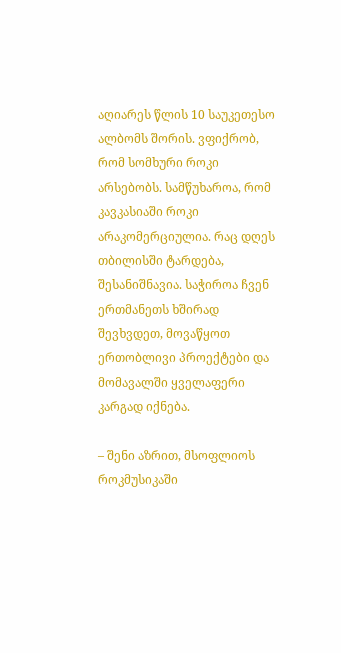აღიარეს წლის 10 საუკეთესო ალბომს შორის. ვფიქრობ, რომ სომხური როკი არსებობს. სამწუხაროა, რომ კავკასიაში როკი არაკომერციულია. რაც დღეს თბილისში ტარდება, შესანიშნავია. საჭიროა ჩვენ ერთმანეთს ხშირად შევხვდეთ, მოვაწყოთ ერთობლივი პროექტები და მომავალში ყველაფერი კარგად იქნება.

– შენი აზრით, მსოფლიოს როკმუსიკაში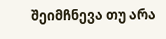შეიმჩნევა თუ არა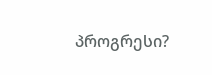პროგრესი?